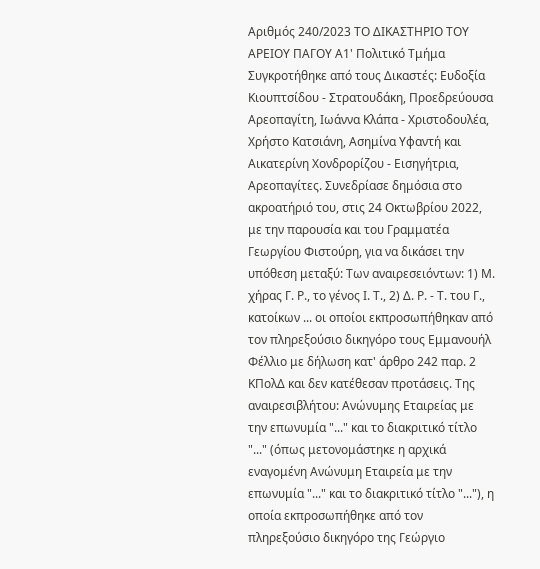Αριθμός 240/2023 ΤΟ ΔΙΚΑΣΤΗΡΙΟ ΤΟΥ ΑΡΕΙΟΥ ΠΑΓΟΥ Α1' Πολιτικό Τμήμα Συγκροτήθηκε από τους Δικαστές: Ευδοξία Κιουπτσίδου - Στρατουδάκη, Προεδρεύουσα Αρεοπαγίτη, Ιωάννα Κλάπα - Χριστοδουλέα, Χρήστο Κατσιάνη, Ασημίνα Υφαντή και Αικατερίνη Χονδρορίζου - Εισηγήτρια, Αρεοπαγίτες. Συνεδρίασε δημόσια στο ακροατήριό του, στις 24 Οκτωβρίου 2022, με την παρουσία και του Γραμματέα Γεωργίου Φιστούρη, για να δικάσει την υπόθεση μεταξύ: Των αναιρεσειόντων: 1) Μ. χήρας Γ. Ρ., το γένος Ι. Τ., 2) Δ. Ρ. - Τ. του Γ., κατοίκων ... οι οποίοι εκπροσωπήθηκαν από τον πληρεξούσιο δικηγόρο τους Εμμανουήλ Φέλλιο με δήλωση κατ' άρθρο 242 παρ. 2 ΚΠολΔ και δεν κατέθεσαν προτάσεις. Της αναιρεσιβλήτου: Ανώνυμης Εταιρείας με την επωνυμία "..." και το διακριτικό τίτλο "..." (όπως μετονομάστηκε η αρχικά εναγομένη Ανώνυμη Εταιρεία με την επωνυμία "..." και το διακριτικό τίτλο "..."), η οποία εκπροσωπήθηκε από τον πληρεξούσιο δικηγόρο της Γεώργιο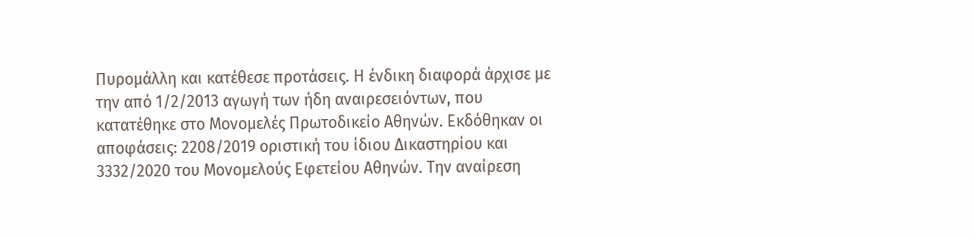Πυρομάλλη και κατέθεσε προτάσεις. Η ένδικη διαφορά άρχισε με την από 1/2/2013 αγωγή των ήδη αναιρεσειόντων, που κατατέθηκε στο Μονομελές Πρωτοδικείο Αθηνών. Εκδόθηκαν οι αποφάσεις: 2208/2019 οριστική του ίδιου Δικαστηρίου και 3332/2020 του Μονομελούς Εφετείου Αθηνών. Την αναίρεση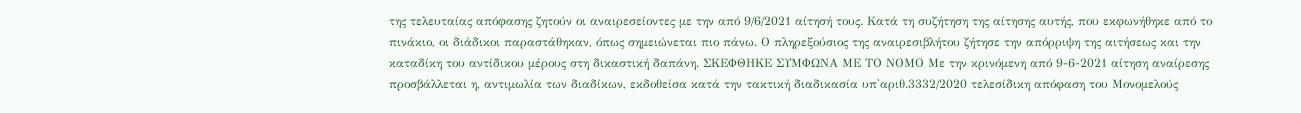της τελευταίας απόφασης ζητούν οι αναιρεσείοντες με την από 9/6/2021 αίτησή τους. Κατά τη συζήτηση της αίτησης αυτής, που εκφωνήθηκε από το πινάκιο, οι διάδικοι παραστάθηκαν, όπως σημειώνεται πιο πάνω. Ο πληρεξούσιος της αναιρεσιβλήτου ζήτησε την απόρριψη της αιτήσεως και την καταδίκη του αντίδικου μέρους στη δικαστική δαπάνη. ΣΚΕΦΘΗΚΕ ΣΥΜΦΩΝΑ ΜΕ ΤΟ ΝΟΜΟ Με την κρινόμενη από 9-6-2021 αίτηση αναίρεσης προσβάλλεται η, αντιμωλία των διαδίκων, εκδοθείσα κατά την τακτική διαδικασία υπ'αριθ.3332/2020 τελεσίδικη απόφαση του Μονομελούς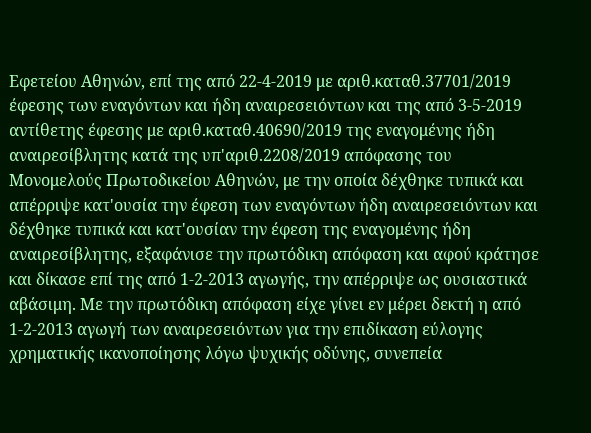Εφετείου Αθηνών, επί της από 22-4-2019 με αριθ.καταθ.37701/2019 έφεσης των εναγόντων και ήδη αναιρεσειόντων και της από 3-5-2019 αντίθετης έφεσης με αριθ.καταθ.40690/2019 της εναγομένης ήδη αναιρεσίβλητης κατά της υπ'αριθ.2208/2019 απόφασης του Μονομελούς Πρωτοδικείου Αθηνών, με την οποία δέχθηκε τυπικά και απέρριψε κατ'ουσία την έφεση των εναγόντων ήδη αναιρεσειόντων και δέχθηκε τυπικά και κατ'ουσίαν την έφεση της εναγομένης ήδη αναιρεσίβλητης, εξαφάνισε την πρωτόδικη απόφαση και αφού κράτησε και δίκασε επί της από 1-2-2013 αγωγής, την απέρριψε ως ουσιαστικά αβάσιμη. Με την πρωτόδικη απόφαση είχε γίνει εν μέρει δεκτή η από 1-2-2013 αγωγή των αναιρεσειόντων για την επιδίκαση εύλογης χρηματικής ικανοποίησης λόγω ψυχικής οδύνης, συνεπεία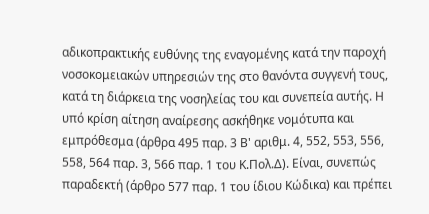αδικοπρακτικής ευθύνης της εναγομένης κατά την παροχή νοσοκομειακών υπηρεσιών της στο θανόντα συγγενή τους, κατά τη διάρκεια της νοσηλείας του και συνεπεία αυτής. Η υπό κρίση αίτηση αναίρεσης ασκήθηκε νομότυπα και εμπρόθεσμα (άρθρα 495 παρ. 3 Β' αριθμ. 4, 552, 553, 556, 558, 564 παρ. 3, 566 παρ. 1 του Κ.Πολ.Δ). Είναι, συνεπώς παραδεκτή (άρθρο 577 παρ. 1 του ίδιου Κώδικα) και πρέπει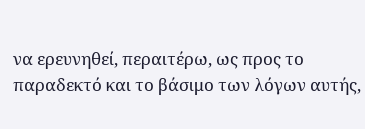να ερευνηθεί, περαιτέρω, ως προς το παραδεκτό και το βάσιμο των λόγων αυτής,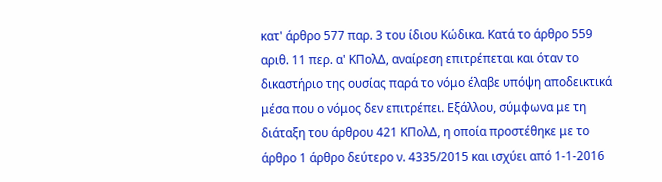κατ' άρθρο 577 παρ. 3 του ίδιου Κώδικα. Κατά το άρθρο 559 αριθ. 11 περ. α' ΚΠολΔ, αναίρεση επιτρέπεται και όταν το δικαστήριο της ουσίας παρά το νόμο έλαβε υπόψη αποδεικτικά μέσα που ο νόμος δεν επιτρέπει. Εξάλλου, σύμφωνα με τη διάταξη του άρθρου 421 ΚΠολΔ, η οποία προστέθηκε με το άρθρο 1 άρθρο δεύτερο ν. 4335/2015 και ισχύει από 1-1-2016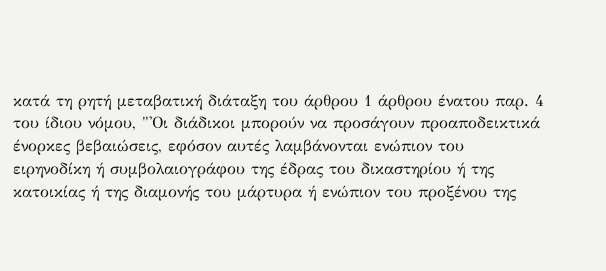κατά τη ρητή μεταβατική διάταξη του άρθρου 1 άρθρου ένατου παρ. 4 του ίδιου νόμου, "'Οι διάδικοι μπορούν να προσάγουν προαποδεικτικά ένορκες βεβαιώσεις, εφόσον αυτές λαμβάνονται ενώπιον του ειρηνοδίκη ή συμβολαιογράφου της έδρας του δικαστηρίου ή της κατοικίας ή της διαμονής του μάρτυρα ή ενώπιον του προξένου της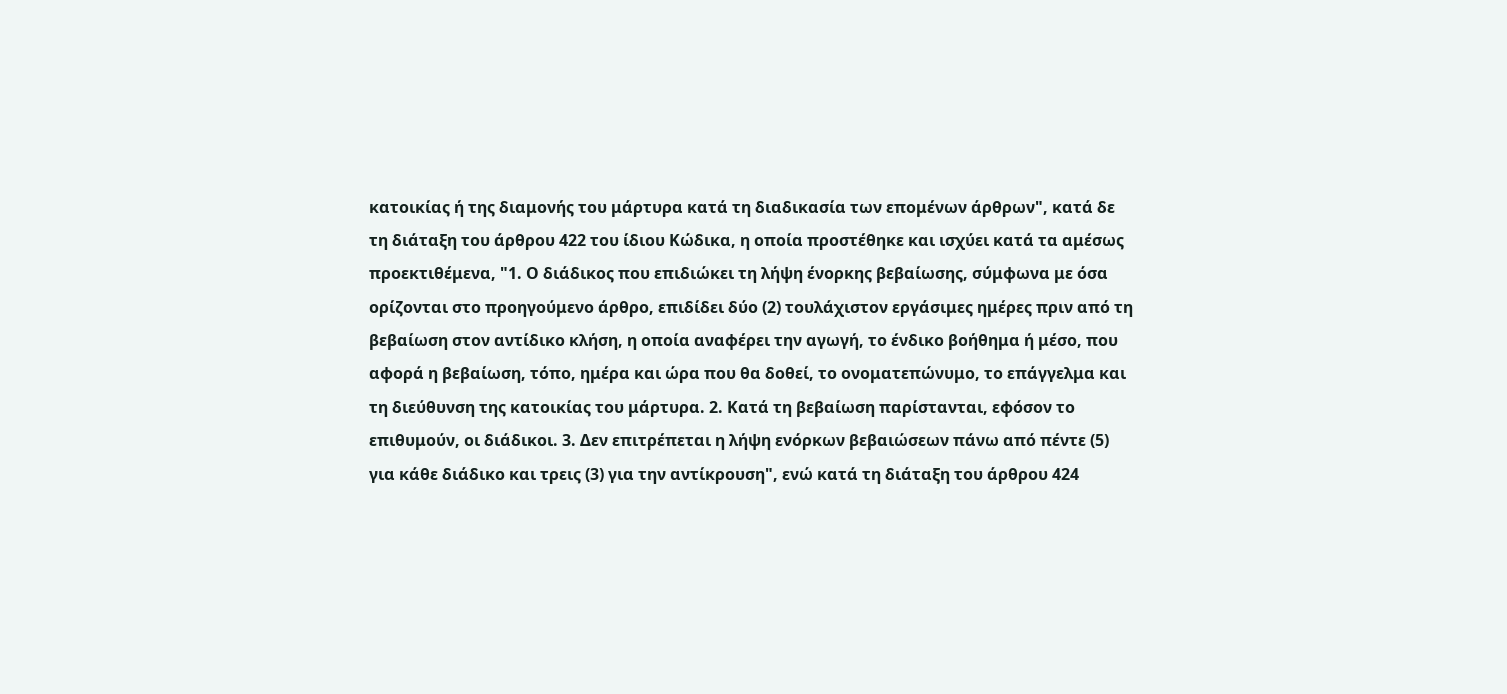κατοικίας ή της διαμονής του μάρτυρα κατά τη διαδικασία των επομένων άρθρων", κατά δε τη διάταξη του άρθρου 422 του ίδιου Κώδικα, η οποία προστέθηκε και ισχύει κατά τα αμέσως προεκτιθέμενα, "1. Ο διάδικος που επιδιώκει τη λήψη ένορκης βεβαίωσης, σύμφωνα με όσα ορίζονται στο προηγούμενο άρθρο, επιδίδει δύο (2) τουλάχιστον εργάσιμες ημέρες πριν από τη βεβαίωση στον αντίδικο κλήση, η οποία αναφέρει την αγωγή, το ένδικο βοήθημα ή μέσο, που αφορά η βεβαίωση, τόπο, ημέρα και ώρα που θα δοθεί, το ονοματεπώνυμο, το επάγγελμα και τη διεύθυνση της κατοικίας του μάρτυρα. 2. Κατά τη βεβαίωση παρίστανται, εφόσον το επιθυμούν, οι διάδικοι. 3. Δεν επιτρέπεται η λήψη ενόρκων βεβαιώσεων πάνω από πέντε (5) για κάθε διάδικο και τρεις (3) για την αντίκρουση", ενώ κατά τη διάταξη του άρθρου 424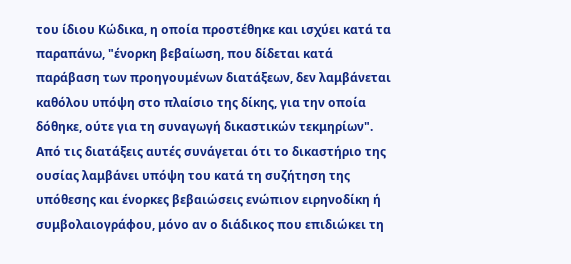του ίδιου Κώδικα, η οποία προστέθηκε και ισχύει κατά τα παραπάνω, "ένορκη βεβαίωση, που δίδεται κατά παράβαση των προηγουμένων διατάξεων, δεν λαμβάνεται καθόλου υπόψη στο πλαίσιο της δίκης, για την οποία δόθηκε, ούτε για τη συναγωγή δικαστικών τεκμηρίων". Από τις διατάξεις αυτές συνάγεται ότι το δικαστήριο της ουσίας λαμβάνει υπόψη του κατά τη συζήτηση της υπόθεσης και ένορκες βεβαιώσεις ενώπιον ειρηνοδίκη ή συμβολαιογράφου, μόνο αν ο διάδικος που επιδιώκει τη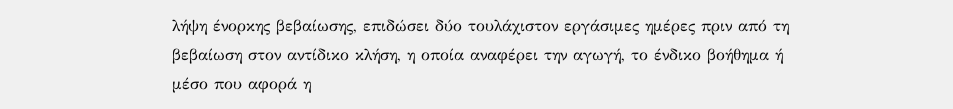λήψη ένορκης βεβαίωσης, επιδώσει δύο τουλάχιστον εργάσιμες ημέρες πριν από τη βεβαίωση στον αντίδικο κλήση, η οποία αναφέρει την αγωγή, το ένδικο βοήθημα ή μέσο που αφορά η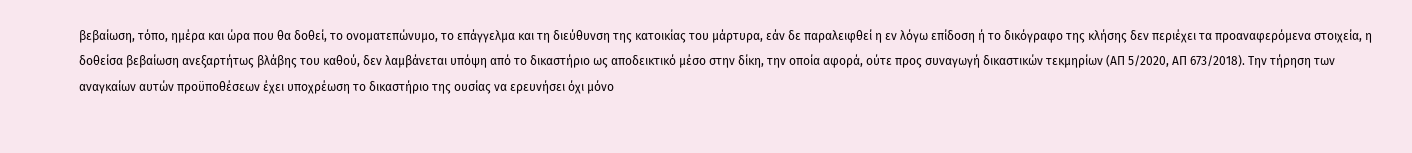βεβαίωση, τόπο, ημέρα και ώρα που θα δοθεί, το ονοματεπώνυμο, το επάγγελμα και τη διεύθυνση της κατοικίας του μάρτυρα, εάν δε παραλειφθεί η εν λόγω επίδοση ή το δικόγραφο της κλήσης δεν περιέχει τα προαναφερόμενα στοιχεία, η δοθείσα βεβαίωση ανεξαρτήτως βλάβης του καθού, δεν λαμβάνεται υπόψη από το δικαστήριο ως αποδεικτικό μέσο στην δίκη, την οποία αφορά, ούτε προς συναγωγή δικαστικών τεκμηρίων (ΑΠ 5/2020, ΑΠ 673/2018). Την τήρηση των αναγκαίων αυτών προϋποθέσεων έχει υποχρέωση το δικαστήριο της ουσίας να ερευνήσει όχι μόνο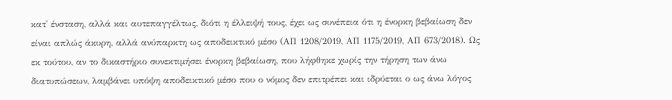κατ' ένσταση, αλλά και αυτεπαγγέλτως, διότι η έλλειψή τους, έχει ως συνέπεια ότι η ένορκη βεβαίωση δεν είναι απλώς άκυρη, αλλά ανύπαρκτη ως αποδεικτικό μέσο (ΑΠ 1208/2019, ΑΠ 1175/2019, ΑΠ 673/2018). Ως εκ τούτου, αν το δικαστήριο συνεκτιμήσει ένορκη βεβαίωση, που λήφθηκε χωρίς την τήρηση των άνω διατυπώσεων, λαμβάνει υπόψη αποδεικτικό μέσο που ο νόμος δεν επιτρέπει και ιδρύεται ο ως άνω λόγος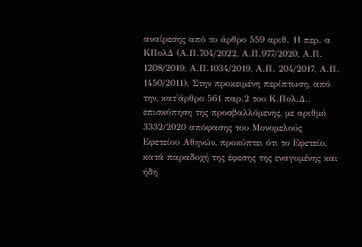αναίρεσης από το άρθρο 559 αριθ. 11 περ. α ΚΠολΔ (Α.Π.704/2022, Α.Π.977/2020, Α.Π. 1208/2019, Α.Π.1034/2019, Α.Π. 204/2017, Α.Π. 1450/2011). Στην προκειμένη περίπτωση, από την, κατ'άρθρο 561 παρ.2 του Κ.Πολ.Δ., επισκόπηση της προσβαλλόμενης, με αριθμό 3332/2020 απόφασης του Μονομελούς Εφετείου Αθηνών, προκύπτει ότι το Εφετείο, κατά παραδοχή της έφεσης της εναγομένης και ήδη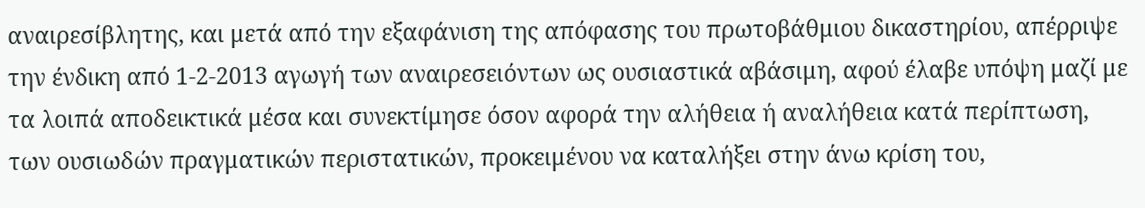αναιρεσίβλητης, και μετά από την εξαφάνιση της απόφασης του πρωτοβάθμιου δικαστηρίου, απέρριψε την ένδικη από 1-2-2013 αγωγή των αναιρεσειόντων ως ουσιαστικά αβάσιμη, αφού έλαβε υπόψη μαζί με τα λοιπά αποδεικτικά μέσα και συνεκτίμησε όσον αφορά την αλήθεια ή αναλήθεια κατά περίπτωση, των ουσιωδών πραγματικών περιστατικών, προκειμένου να καταλήξει στην άνω κρίση του,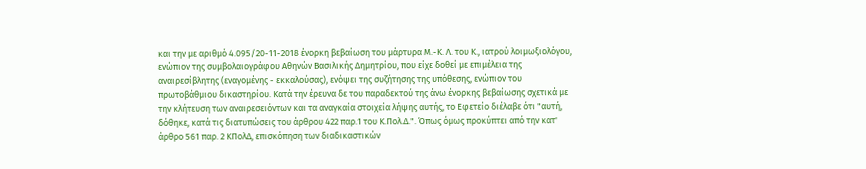και την με αριθμό 4.095/20-11-2018 ένορκη βεβαίωση του μάρτυρα Μ.-Κ. Λ. του Κ., ιατρού λοιμωξιολόγου, ενώπιον της συμβολαιογράφου Αθηνών Βασιλικής Δημητρίου, που είχε δοθεί με επιμέλεια της αναιρεσίβλητης (εναγομένης - εκκαλούσας), ενόψει της συζήτησης της υπόθεσης, ενώπιον του πρωτοβάθμιου δικαστηρίου. Κατά την έρευνα δε του παραδεκτού της άνω ένορκης βεβαίωσης σχετικά με την κλήτευση των αναιρεσειόντων και τα αναγκαία στοιχεία λήψης αυτής, το Εφετείο διέλαβε ότι "αυτή, δόθηκε, κατά τις διατυπώσεις του άρθρου 422 παρ.1 του Κ.Πολ.Δ.". Όπως όμως προκύπτει από την κατ' άρθρο 561 παρ. 2 ΚΠολΔ, επισκόπηση των διαδικαστικών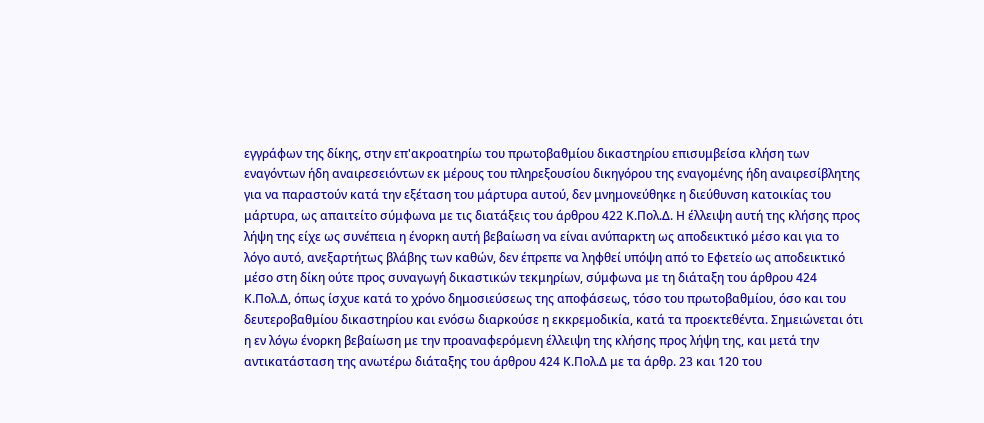εγγράφων της δίκης, στην επ'ακροατηρίω του πρωτοβαθμίου δικαστηρίου επισυμβείσα κλήση των εναγόντων ήδη αναιρεσειόντων εκ μέρους του πληρεξουσίου δικηγόρου της εναγομένης ήδη αναιρεσίβλητης για να παραστούν κατά την εξέταση του μάρτυρα αυτού, δεν μνημονεύθηκε η διεύθυνση κατοικίας του μάρτυρα, ως απαιτείτο σύμφωνα με τις διατάξεις του άρθρου 422 Κ.Πολ.Δ. Η έλλειψη αυτή της κλήσης προς λήψη της είχε ως συνέπεια η ένορκη αυτή βεβαίωση να είναι ανύπαρκτη ως αποδεικτικό μέσο και για το λόγο αυτό, ανεξαρτήτως βλάβης των καθών, δεν έπρεπε να ληφθεί υπόψη από το Εφετείο ως αποδεικτικό μέσο στη δίκη ούτε προς συναγωγή δικαστικών τεκμηρίων, σύμφωνα με τη διάταξη του άρθρου 424 Κ.Πολ.Δ, όπως ίσχυε κατά το χρόνο δημοσιεύσεως της αποφάσεως, τόσο του πρωτοβαθμίου, όσο και του δευτεροβαθμίου δικαστηρίου και ενόσω διαρκούσε η εκκρεμοδικία, κατά τα προεκτεθέντα. Σημειώνεται ότι η εν λόγω ένορκη βεβαίωση με την προαναφερόμενη έλλειψη της κλήσης προς λήψη της, και μετά την αντικατάσταση της ανωτέρω διάταξης του άρθρου 424 Κ.Πολ.Δ με τα άρθρ. 23 και 120 του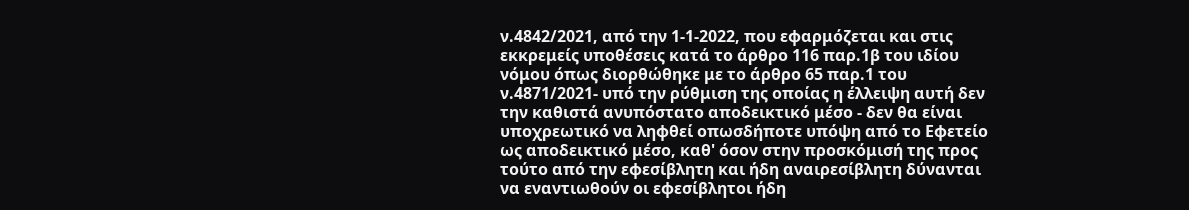ν.4842/2021, από την 1-1-2022, που εφαρμόζεται και στις εκκρεμείς υποθέσεις κατά το άρθρο 116 παρ.1β του ιδίου νόμου όπως διορθώθηκε με το άρθρο 65 παρ.1 του ν.4871/2021- υπό την ρύθμιση της οποίας η έλλειψη αυτή δεν την καθιστά ανυπόστατο αποδεικτικό μέσο - δεν θα είναι υποχρεωτικό να ληφθεί οπωσδήποτε υπόψη από το Εφετείο ως αποδεικτικό μέσο, καθ' όσον στην προσκόμισή της προς τούτο από την εφεσίβλητη και ήδη αναιρεσίβλητη δύνανται να εναντιωθούν οι εφεσίβλητοι ήδη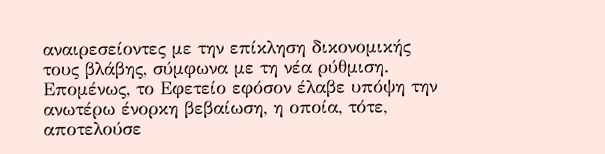αναιρεσείοντες με την επίκληση δικονομικής τους βλάβης, σύμφωνα με τη νέα ρύθμιση. Επομένως, το Εφετείο εφόσον έλαβε υπόψη την ανωτέρω ένορκη βεβαίωση, η οποία, τότε, αποτελούσε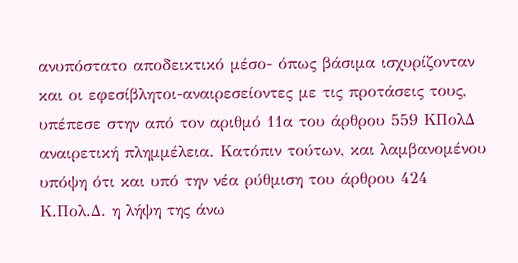ανυπόστατο αποδεικτικό μέσο- όπως βάσιμα ισχυρίζονταν και οι εφεσίβλητοι-αναιρεσείοντες με τις προτάσεις τους, υπέπεσε στην από τον αριθμό 11α του άρθρου 559 ΚΠολΔ αναιρετική πλημμέλεια. Κατόπιν τούτων, και λαμβανομένου υπόψη ότι και υπό την νέα ρύθμιση του άρθρου 424 Κ.Πολ.Δ. η λήψη της άνω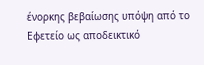ένορκης βεβαίωσης υπόψη από το Εφετείο ως αποδεικτικό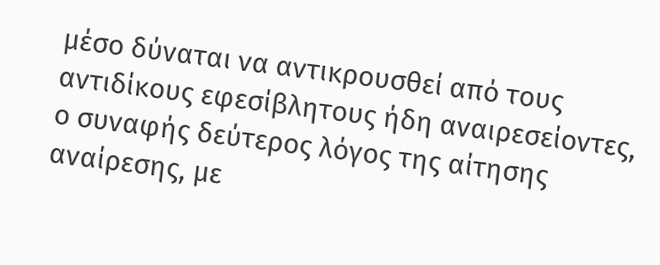μέσο δύναται να αντικρουσθεί από τους αντιδίκους εφεσίβλητους ήδη αναιρεσείοντες, ο συναφής δεύτερος λόγος της αίτησης αναίρεσης, με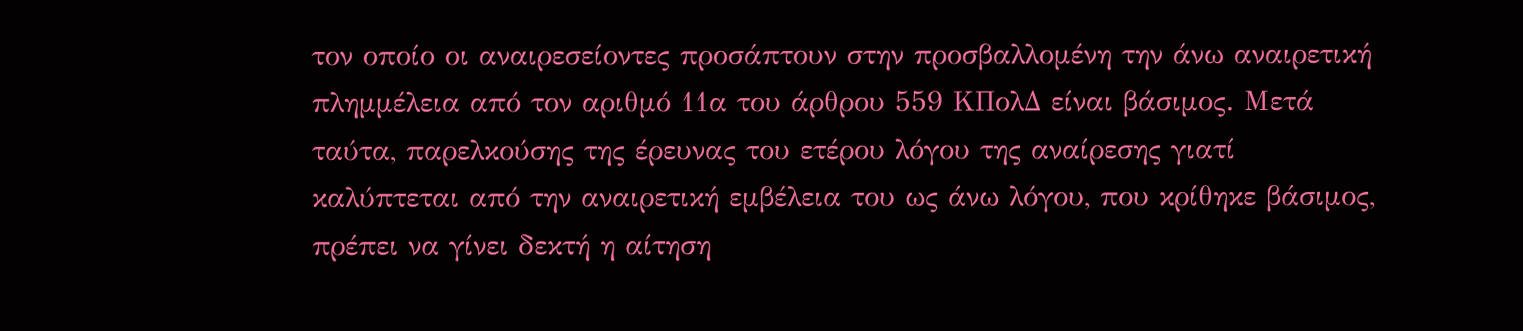τον οποίο οι αναιρεσείοντες προσάπτουν στην προσβαλλομένη την άνω αναιρετική πλημμέλεια από τον αριθμό 11α του άρθρου 559 ΚΠολΔ είναι βάσιμος. Μετά ταύτα, παρελκούσης της έρευνας του ετέρου λόγου της αναίρεσης γιατί καλύπτεται από την αναιρετική εμβέλεια του ως άνω λόγου, που κρίθηκε βάσιμος, πρέπει να γίνει δεκτή η αίτηση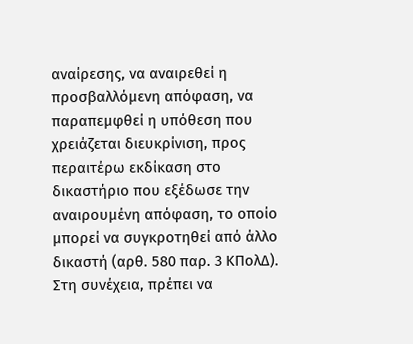αναίρεσης, να αναιρεθεί η προσβαλλόμενη απόφαση, να παραπεμφθεί η υπόθεση που χρειάζεται διευκρίνιση, προς περαιτέρω εκδίκαση στο δικαστήριο που εξέδωσε την αναιρουμένη απόφαση, το οποίο μπορεί να συγκροτηθεί από άλλο δικαστή (αρθ. 580 παρ. 3 ΚΠολΔ). Στη συνέχεια, πρέπει να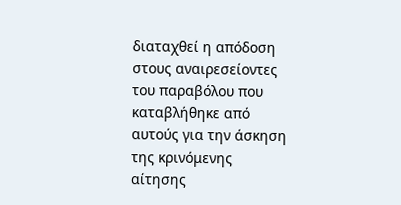διαταχθεί η απόδοση στους αναιρεσείοντες του παραβόλου που καταβλήθηκε από αυτούς για την άσκηση της κρινόμενης αίτησης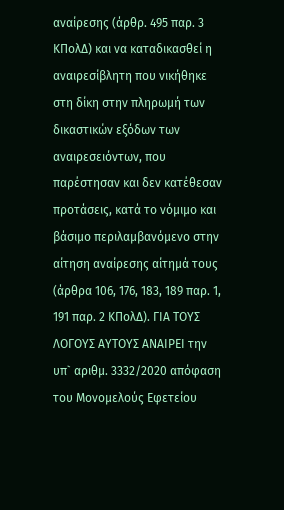αναίρεσης (άρθρ. 495 παρ. 3 ΚΠολΔ) και να καταδικασθεί η αναιρεσίβλητη που νικήθηκε στη δίκη στην πληρωμή των δικαστικών εξόδων των αναιρεσειόντων, που παρέστησαν και δεν κατέθεσαν προτάσεις, κατά το νόμιμο και βάσιμο περιλαμβανόμενο στην αίτηση αναίρεσης αίτημά τους (άρθρα 106, 176, 183, 189 παρ. 1, 191 παρ. 2 ΚΠολΔ). ΓΙΑ ΤΟΥΣ ΛΟΓΟΥΣ ΑΥΤΟΥΣ ΑΝΑΙΡΕΙ την υπ` αριθμ. 3332/2020 απόφαση του Μονομελούς Εφετείου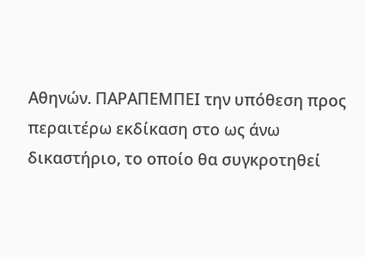Αθηνών. ΠΑΡΑΠΕΜΠΕΙ την υπόθεση προς περαιτέρω εκδίκαση στο ως άνω δικαστήριο, το οποίο θα συγκροτηθεί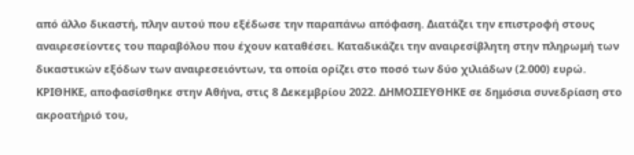από άλλο δικαστή, πλην αυτού που εξέδωσε την παραπάνω απόφαση. Διατάζει την επιστροφή στους αναιρεσείοντες του παραβόλου που έχουν καταθέσει. Καταδικάζει την αναιρεσίβλητη στην πληρωμή των δικαστικών εξόδων των αναιρεσειόντων, τα οποία ορίζει στο ποσό των δύο χιλιάδων (2.000) ευρώ. ΚΡΙΘΗΚΕ, αποφασίσθηκε στην Αθήνα, στις 8 Δεκεμβρίου 2022. ΔΗΜΟΣΙΕΥΘΗΚΕ σε δημόσια συνεδρίαση στο ακροατήριό του,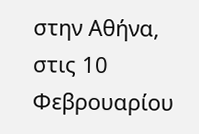στην Αθήνα, στις 10 Φεβρουαρίου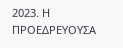2023. Η ΠΡΟΕΔΡΕΥΟΥΣΑ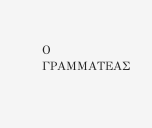Ο ΓΡΑΜΜΑΤΕΑΣ